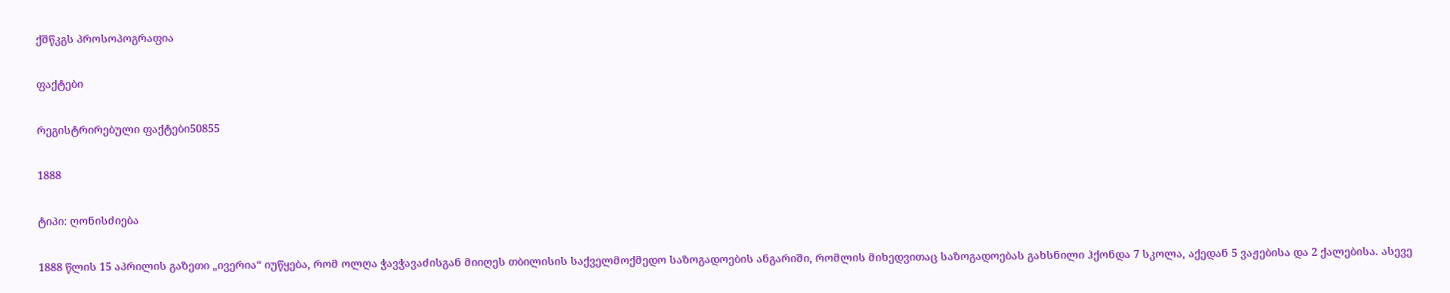ქშწკგს პროსოპოგრაფია

ფაქტები

რეგისტრირებული ფაქტები50855

1888

ტიპი: ღონისძიება

1888 წლის 15 აპრილის გაზეთი „ივერია“ იუწყება, რომ ოლღა ჭავჭავაძისგან მიიღეს თბილისის საქველმოქმედო საზოგადოების ანგარიში, რომლის მიხედვითაც საზოგადოებას გახსნილი ჰქონდა 7 სკოლა, აქედან 5 ვაჟებისა და 2 ქალებისა. ასევე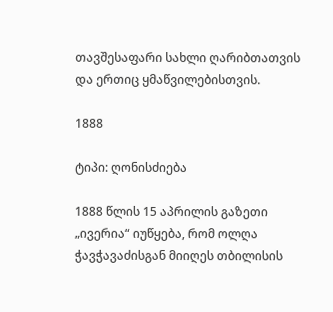თავშესაფარი სახლი ღარიბთათვის და ერთიც ყმაწვილებისთვის.

1888

ტიპი: ღონისძიება

1888 წლის 15 აპრილის გაზეთი „ივერია“ იუწყება, რომ ოლღა ჭავჭავაძისგან მიიღეს თბილისის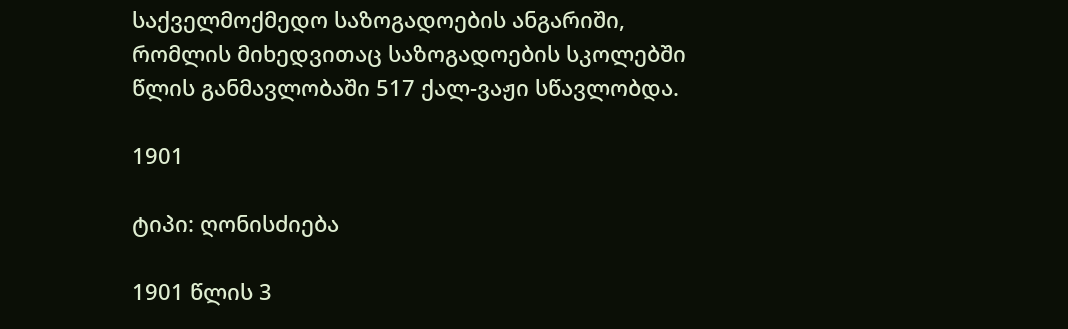საქველმოქმედო საზოგადოების ანგარიში, რომლის მიხედვითაც საზოგადოების სკოლებში წლის განმავლობაში 517 ქალ-ვაჟი სწავლობდა.

1901

ტიპი: ღონისძიება

1901 წლის 3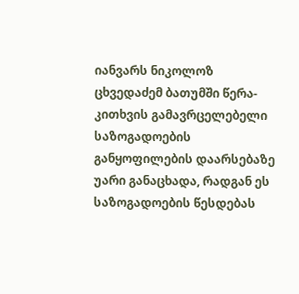იანვარს ნიკოლოზ ცხვედაძემ ბათუმში წერა-კითხვის გამავრცელებელი საზოგადოების განყოფილების დაარსებაზე უარი განაცხადა, რადგან ეს საზოგადოების წესდებას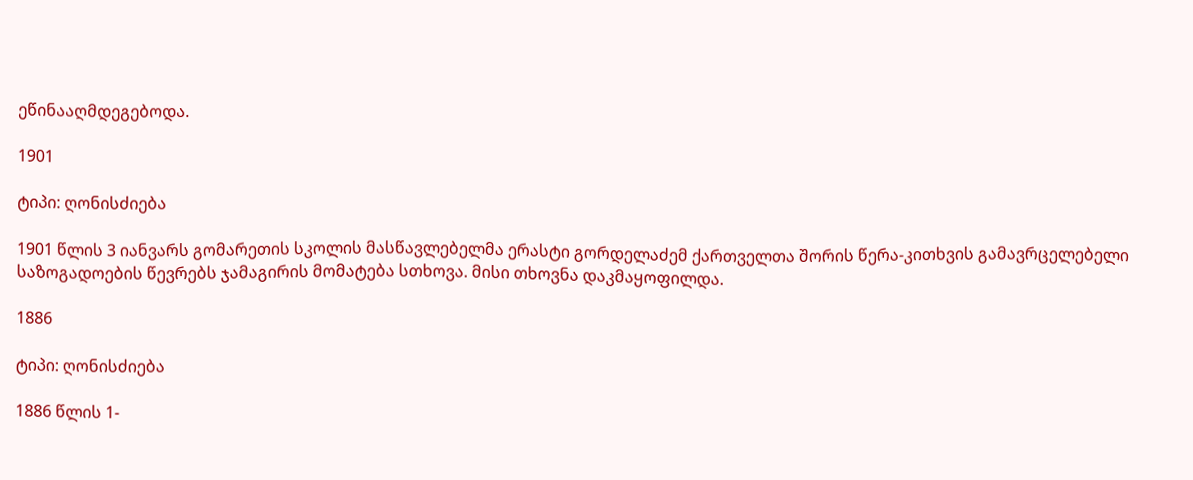ეწინააღმდეგებოდა.

1901

ტიპი: ღონისძიება

1901 წლის 3 იანვარს გომარეთის სკოლის მასწავლებელმა ერასტი გორდელაძემ ქართველთა შორის წერა-კითხვის გამავრცელებელი საზოგადოების წევრებს ჯამაგირის მომატება სთხოვა. მისი თხოვნა დაკმაყოფილდა.

1886

ტიპი: ღონისძიება

1886 წლის 1-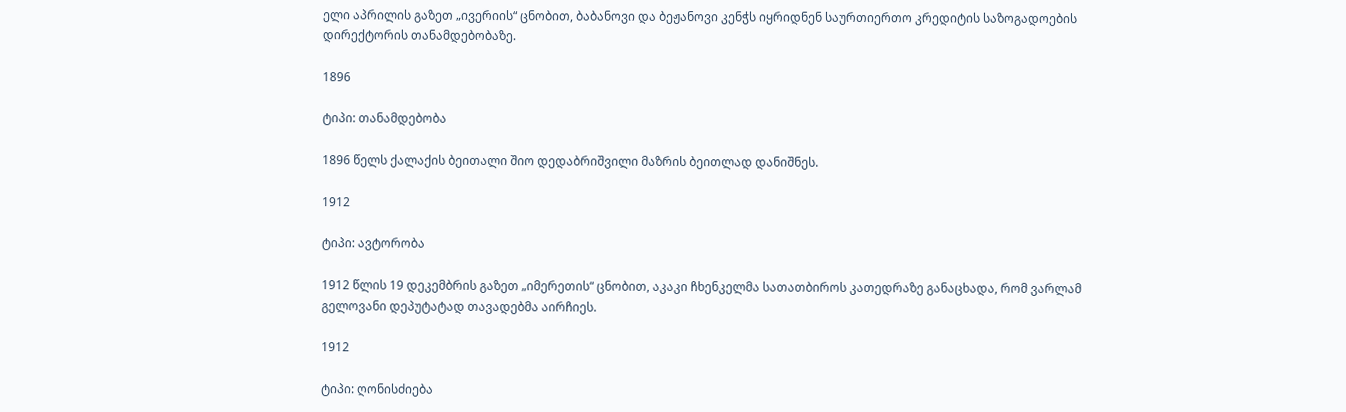ელი აპრილის გაზეთ „ივერიის“ ცნობით, ბაბანოვი და ბეჟანოვი კენჭს იყრიდნენ საურთიერთო კრედიტის საზოგადოების დირექტორის თანამდებობაზე.

1896

ტიპი: თანამდებობა

1896 წელს ქალაქის ბეითალი შიო დედაბრიშვილი მაზრის ბეითლად დანიშნეს.

1912

ტიპი: ავტორობა

1912 წლის 19 დეკემბრის გაზეთ „იმერეთის“ ცნობით, აკაკი ჩხენკელმა სათათბიროს კათედრაზე განაცხადა, რომ ვარლამ გელოვანი დეპუტატად თავადებმა აირჩიეს.

1912

ტიპი: ღონისძიება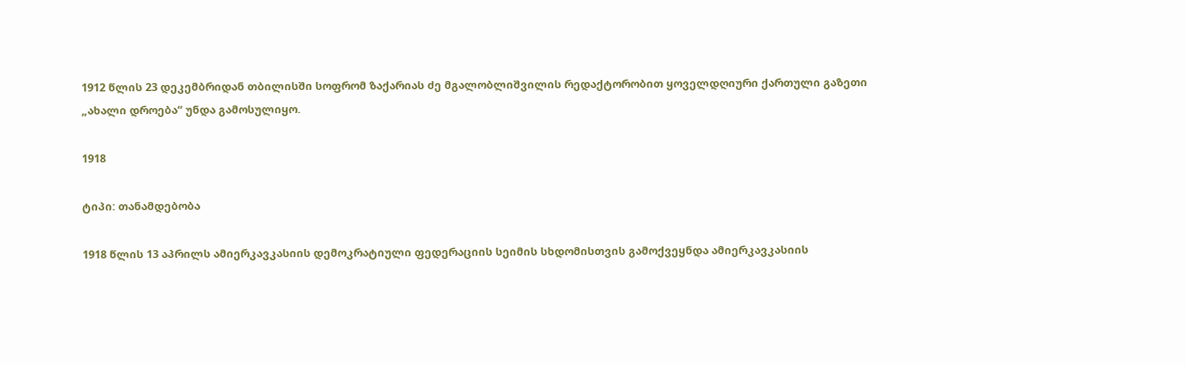1912 წლის 23 დეკემბრიდან თბილისში სოფრომ ზაქარიას ძე მგალობლიშვილის რედაქტორობით ყოველდღიური ქართული გაზეთი „ახალი დროება“ უნდა გამოსულიყო.

1918

ტიპი: თანამდებობა

1918 წლის 13 აპრილს ამიერკავკასიის დემოკრატიული ფედერაციის სეიმის სხდომისთვის გამოქვეყნდა ამიერკავკასიის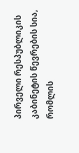პირველი რესპუბლიკის კაბინეტის წევრების სია, რომლის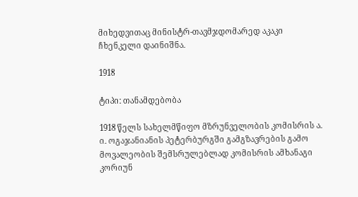მიხედვითაც მინისტრ-თავმჯდომარედ აკაკი ჩხენკელი დაინიშნა.

1918

ტიპი: თანამდებობა

1918 წელს სახელმწიფო მზრუნველობის კომისრის ა. ი. ოგაჯანიანის პეტერბურგში გამგზავრების გამო მოვალეობის შემსრულებლად კომისრის ამხანაგი კორიუნ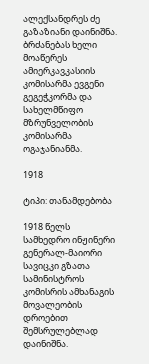ალექსანდრეს ძე გაზაზიანი დაინიშნა. ბრძანებას ხელი მოაწერეს ამიერკავკასიის კომისარმა ევგენი გეგეჭკორმა და სახელმწიფო მზრუნველობის კომისარმა ოგაჯანიანმა.

1918

ტიპი: თანამდებობა

1918 წელს სამხედრო ინჟინერი გენერალ-მაიორი სავიცკი გზათა სამინისტროს კომისრის ამხანაგის მოვალეობის დროებით შემსრულებლად დაინიშნა.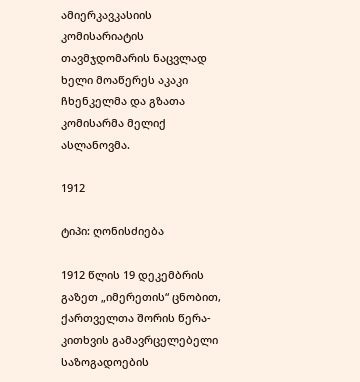ამიერკავკასიის კომისარიატის თავმჯდომარის ნაცვლად ხელი მოაწერეს აკაკი ჩხენკელმა და გზათა კომისარმა მელიქ ასლანოვმა.

1912

ტიპი: ღონისძიება

1912 წლის 19 დეკემბრის გაზეთ „იმერეთის“ ცნობით, ქართველთა შორის წერა-კითხვის გამავრცელებელი საზოგადოების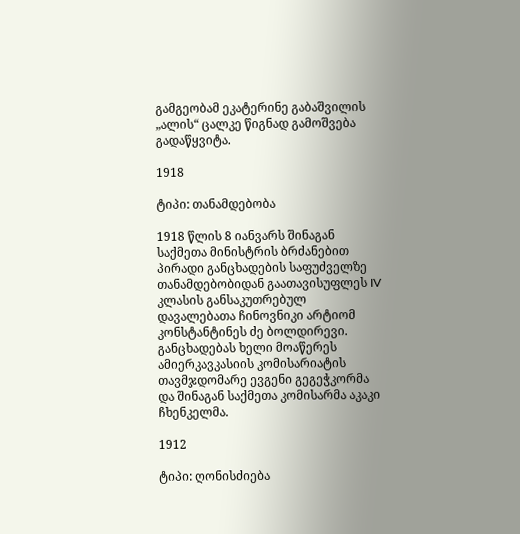გამგეობამ ეკატერინე გაბაშვილის „ალის“ ცალკე წიგნად გამოშვება გადაწყვიტა.

1918

ტიპი: თანამდებობა

1918 წლის 8 იანვარს შინაგან საქმეთა მინისტრის ბრძანებით პირადი განცხადების საფუძველზე თანამდებობიდან გაათავისუფლეს IV კლასის განსაკუთრებულ დავალებათა ჩინოვნიკი არტიომ კონსტანტინეს ძე ბოლდირევი. განცხადებას ხელი მოაწერეს ამიერკავკასიის კომისარიატის თავმჯდომარე ევგენი გეგეჭკორმა და შინაგან საქმეთა კომისარმა აკაკი ჩხენკელმა.

1912

ტიპი: ღონისძიება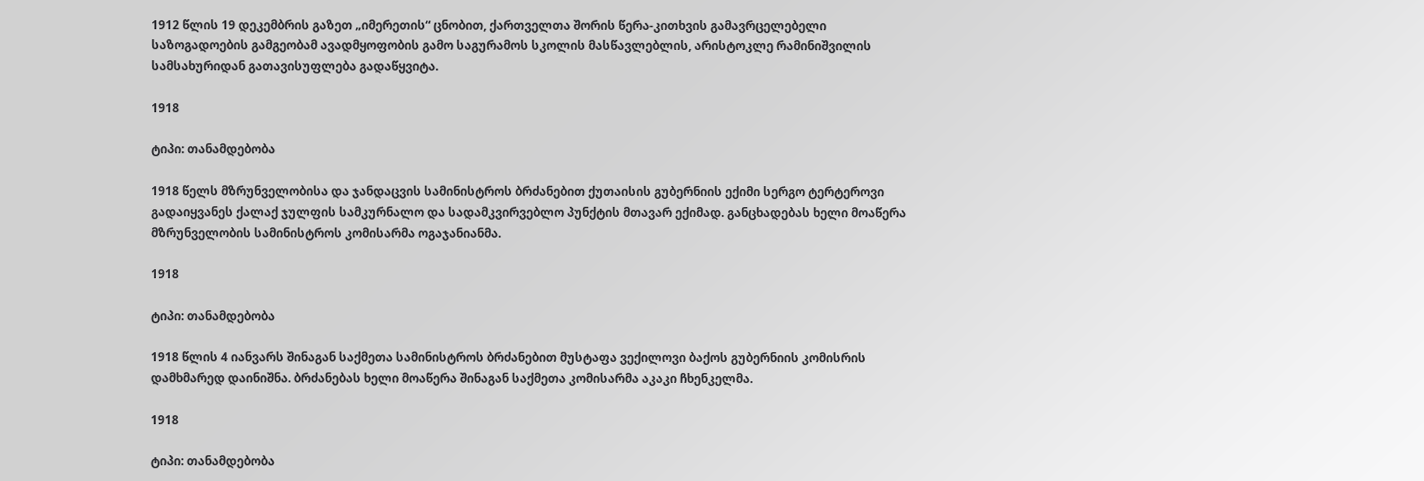1912 წლის 19 დეკემბრის გაზეთ „იმერეთის“ ცნობით, ქართველთა შორის წერა-კითხვის გამავრცელებელი საზოგადოების გამგეობამ ავადმყოფობის გამო საგურამოს სკოლის მასწავლებლის, არისტოკლე რამინიშვილის სამსახურიდან გათავისუფლება გადაწყვიტა.

1918

ტიპი: თანამდებობა

1918 წელს მზრუნველობისა და ჯანდაცვის სამინისტროს ბრძანებით ქუთაისის გუბერნიის ექიმი სერგო ტერტეროვი გადაიყვანეს ქალაქ ჯულფის სამკურნალო და სადამკვირვებლო პუნქტის მთავარ ექიმად. განცხადებას ხელი მოაწერა მზრუნველობის სამინისტროს კომისარმა ოგაჯანიანმა.

1918

ტიპი: თანამდებობა

1918 წლის 4 იანვარს შინაგან საქმეთა სამინისტროს ბრძანებით მუსტაფა ვექილოვი ბაქოს გუბერნიის კომისრის დამხმარედ დაინიშნა. ბრძანებას ხელი მოაწერა შინაგან საქმეთა კომისარმა აკაკი ჩხენკელმა.

1918

ტიპი: თანამდებობა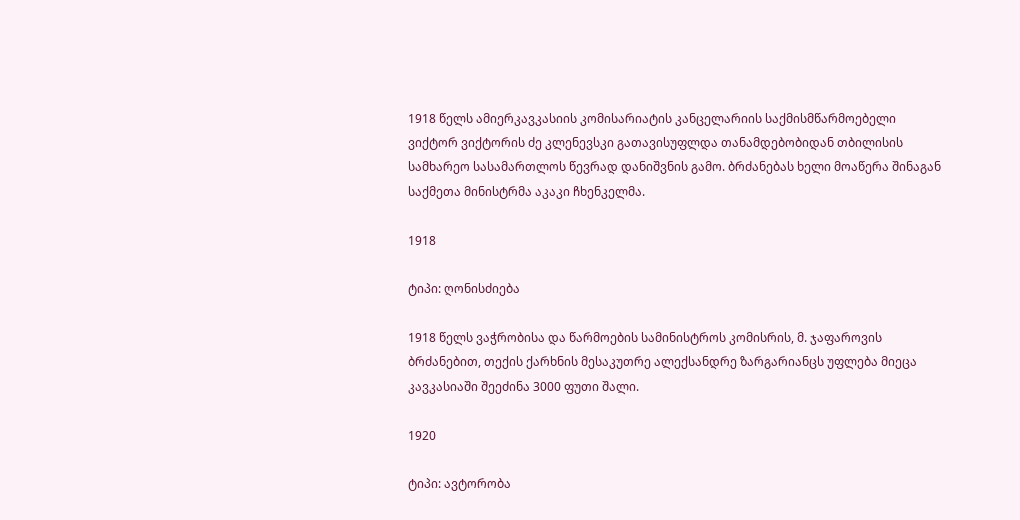1918 წელს ამიერკავკასიის კომისარიატის კანცელარიის საქმისმწარმოებელი ვიქტორ ვიქტორის ძე კლენევსკი გათავისუფლდა თანამდებობიდან თბილისის სამხარეო სასამართლოს წევრად დანიშვნის გამო. ბრძანებას ხელი მოაწერა შინაგან საქმეთა მინისტრმა აკაკი ჩხენკელმა.

1918

ტიპი: ღონისძიება

1918 წელს ვაჭრობისა და წარმოების სამინისტროს კომისრის, მ. ჯაფაროვის ბრძანებით, თექის ქარხნის მესაკუთრე ალექსანდრე ზარგარიანცს უფლება მიეცა კავკასიაში შეეძინა 3000 ფუთი შალი.

1920

ტიპი: ავტორობა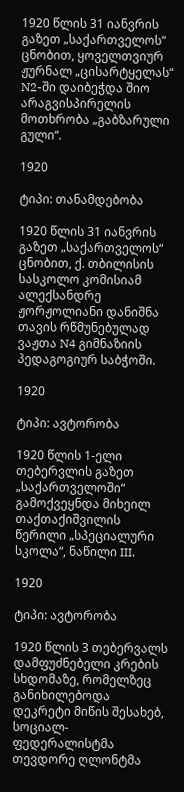1920 წლის 31 იანვრის გაზეთ „საქართველოს“ ცნობით, ყოველთვიურ ჟურნალ „ცისარტყელას“ N2-ში დაიბეჭდა შიო არაგვისპირელის მოთხრობა „გაბზარული გული“.

1920

ტიპი: თანამდებობა

1920 წლის 31 იანვრის გაზეთ „საქართველოს“ ცნობით, ქ. თბილისის სასკოლო კომისიამ ალექსანდრე ჟორჟოლიანი დანიშნა თავის რწმუნებულად ვაჟთა N4 გიმნაზიის პედაგოგიურ საბჭოში.

1920

ტიპი: ავტორობა

1920 წლის 1-ელი თებერვლის გაზეთ „საქართველოში“ გამოქვეყნდა მიხეილ თაქთაქიშვილის წერილი „სპეციალური სკოლა“, ნაწილი III.

1920

ტიპი: ავტორობა

1920 წლის 3 თებერვალს დამფუძნებელი კრების სხდომაზე, რომელზეც განიხილებოდა დეკრეტი მიწის შესახებ, სოციალ-ფედერალისტმა თევდორე ღლონტმა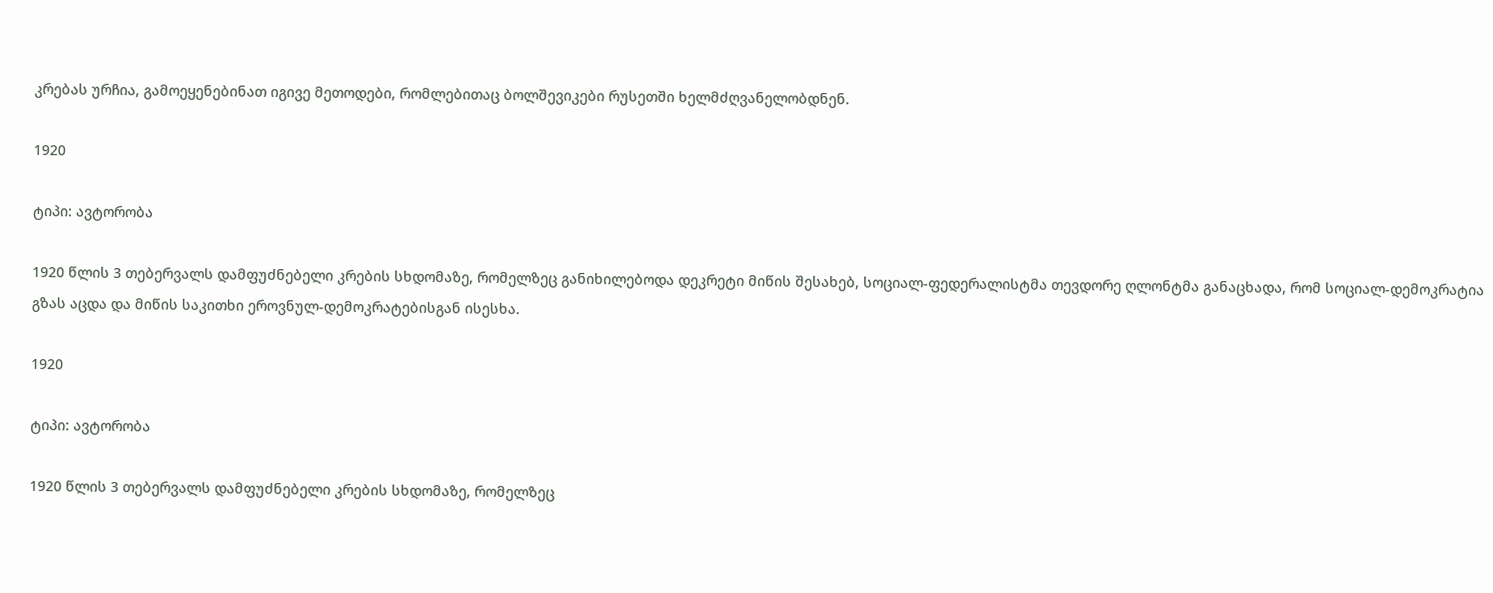კრებას ურჩია, გამოეყენებინათ იგივე მეთოდები, რომლებითაც ბოლშევიკები რუსეთში ხელმძღვანელობდნენ.

1920

ტიპი: ავტორობა

1920 წლის 3 თებერვალს დამფუძნებელი კრების სხდომაზე, რომელზეც განიხილებოდა დეკრეტი მიწის შესახებ, სოციალ-ფედერალისტმა თევდორე ღლონტმა განაცხადა, რომ სოციალ-დემოკრატია გზას აცდა და მიწის საკითხი ეროვნულ-დემოკრატებისგან ისესხა.

1920

ტიპი: ავტორობა

1920 წლის 3 თებერვალს დამფუძნებელი კრების სხდომაზე, რომელზეც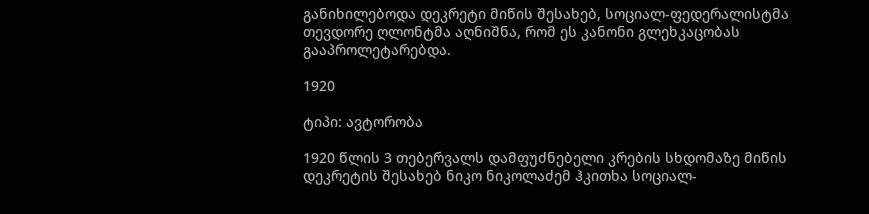განიხილებოდა დეკრეტი მიწის შესახებ, სოციალ-ფედერალისტმა თევდორე ღლონტმა აღნიშნა, რომ ეს კანონი გლეხკაცობას გააპროლეტარებდა.

1920

ტიპი: ავტორობა

1920 წლის 3 თებერვალს დამფუძნებელი კრების სხდომაზე მიწის დეკრეტის შესახებ ნიკო ნიკოლაძემ ჰკითხა სოციალ-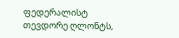ფედერალისტ თევდორე ღლონტს,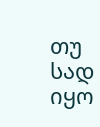თუ სად იყო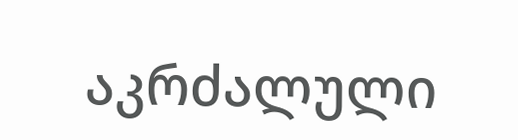აკრძალული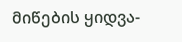მიწების ყიდვა-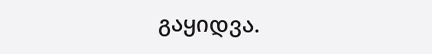გაყიდვა.